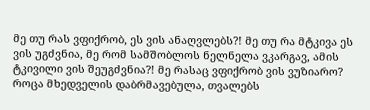მე თუ რას ვფიქრობ, ეს ვის ანაღვლებს?! მე თუ რა მტკივა ეს ვის უგძვნია, მე რომ სამშობლოს ნელნელა ვკარგავ, ამის ტკივილი ვის შეუგძვნია?! მე რასაც ვფიქრობ ვის ვუზიარო? როცა მხედველის დაბრმავებულა, თვალებს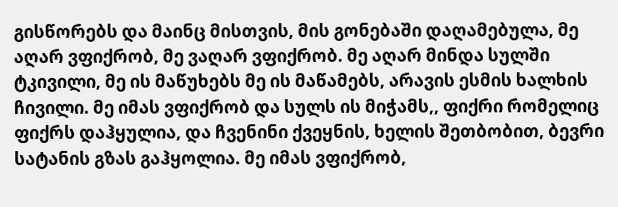გისწორებს და მაინც მისთვის, მის გონებაში დაღამებულა, მე აღარ ვფიქრობ, მე ვაღარ ვფიქრობ. მე აღარ მინდა სულში ტკივილი, მე ის მაწუხებს მე ის მაწამებს, არავის ესმის ხალხის ჩივილი. მე იმას ვფიქრობ და სულს ის მიჭამს,, ფიქრი რომელიც ფიქრს დაჰყულია, და ჩვენინი ქვეყნის, ხელის შეთბობით, ბევრი სატანის გზას გაჰყოლია. მე იმას ვფიქრობ,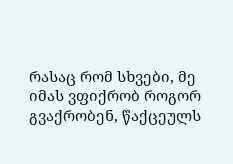რასაც რომ სხვები, მე იმას ვფიქრობ როგორ გვაქრობენ, წაქცეულს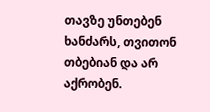თავზე უნთებენ ხანძარს, თვითონ თბებიან და არ აქრობენ.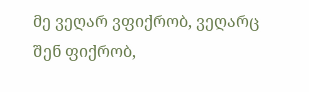მე ვეღარ ვფიქრობ, ვეღარც შენ ფიქრობ,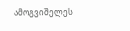ამოგვიშელეს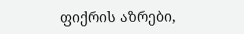ფიქრის აზრები,